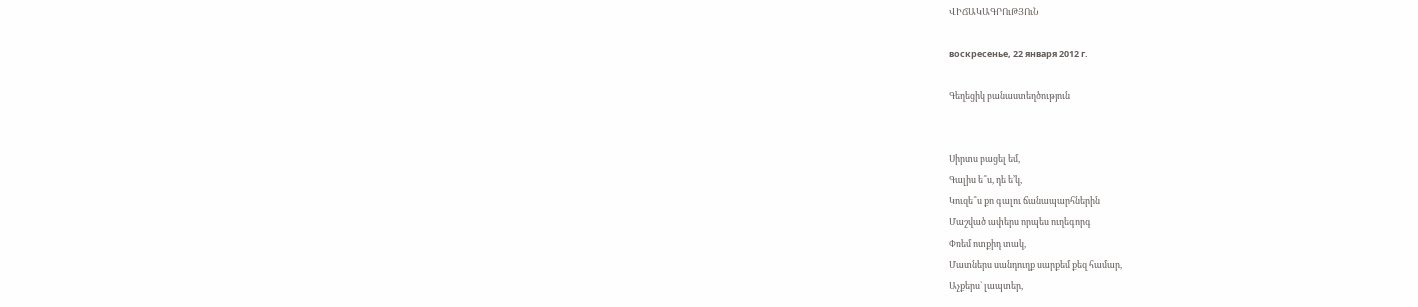ՎԻՃԱԿԱԳՐՈւԹՅՈւՆ

воскресенье, 22 января 2012 г.

Գեղեցիկ բանաստեղծություն


Սիրտս բացել եմ,
Գալիս ե՞ս, դե ե’կ,
Կուզե՞ս քո գալու ճանապարհներին
Մաշված ափերս որպես ուղեգորգ
Փռեմ ոտքիդ տակ,
Մատներս սանդուղք սարքեմ քեզ համար,
Աչքերս` լապտեր,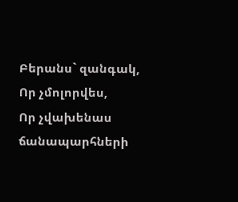Բերանս` զանգակ,
Որ չմոլորվես,
Որ չվախենաս ճանապարհների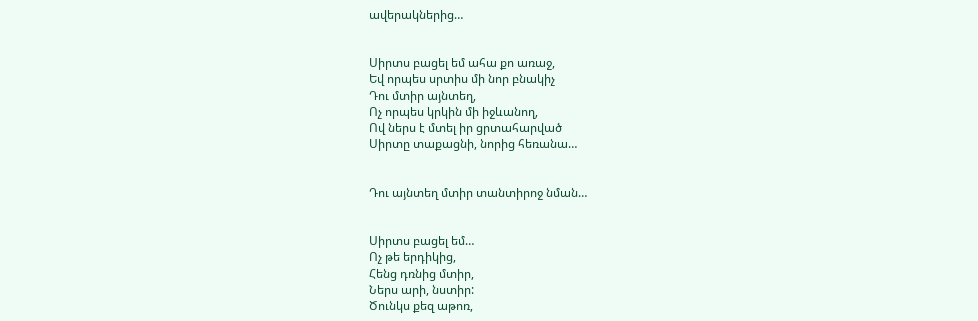ավերակներից…


Սիրտս բացել եմ ահա քո առաջ,
Եվ որպես սրտիս մի նոր բնակիչ
Դու մտիր այնտեղ,
Ոչ որպես կրկին մի իջևանող,
Ով ներս է մտել իր ցրտահարված
Սիրտը տաքացնի, նորից հեռանա…


Դու այնտեղ մտիր տանտիրոջ նման…


Սիրտս բացել եմ…
Ոչ թե երդիկից,
Հենց դռնից մտիր,
Ներս արի, նստիր:
Ծունկս քեզ աթոռ,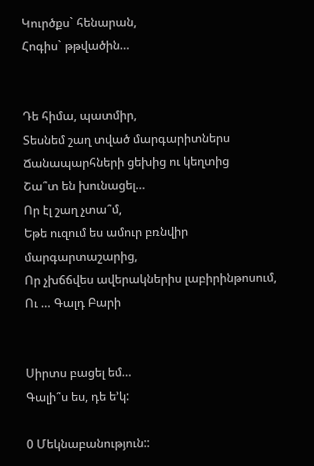Կուրծքս` հենարան,
Հոգիս` թթվածին…


Դե հիմա, պատմիր,
Տեսնեմ շաղ տված մարգարիտներս
Ճանապարհների ցեխից ու կեղտից
Շա՞տ են խունացել…
Որ էլ շաղ չտա՞մ,
Եթե ուզում ես ամուր բռնվիր մարգարտաշարից,
Որ չխճճվես ավերակներիս լաբիրինթոսում,
Ու … Գալդ Բարի


Սիրտս բացել եմ…
Գալի՞ս ես, դե ե’կ:

0 Մեկնաբանություն::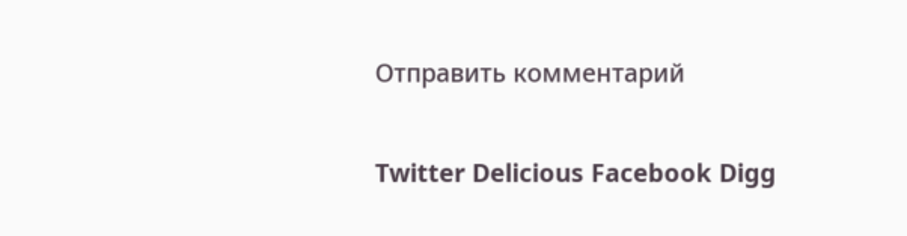Отправить комментарий

Twitter Delicious Facebook Digg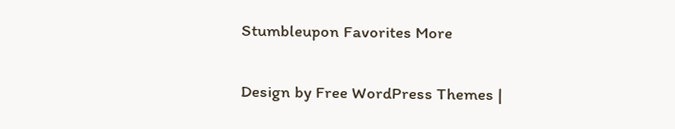Stumbleupon Favorites More


Design by Free WordPress Themes |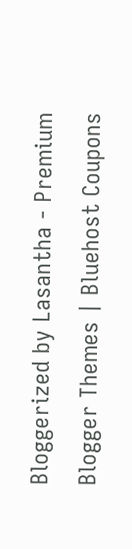Bloggerized by Lasantha - Premium Blogger Themes | Bluehost Coupons